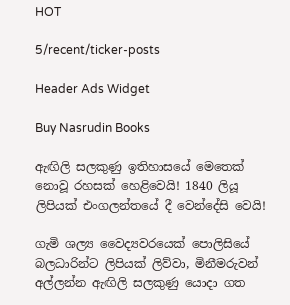HOT

5/recent/ticker-posts

Header Ads Widget

Buy Nasrudin Books

ඇඟිලි සලකුණු ඉතිහාසයේ මෙතෙක් නොවූ රහසක් හෙළිවෙයි! 1840 ලියූ ලිපියක් එංගලන්තයේ දී වෙන්දේසි වෙයි!

ගැමි ශල්‍ය වෛද්‍යවරයෙක් පොලිසියේ බලධාරින්ට ලිපියක් ලිව්වා, මිනීමරුවන් අල්ලන්න ඇඟිලි සලකුණු යොදා ගත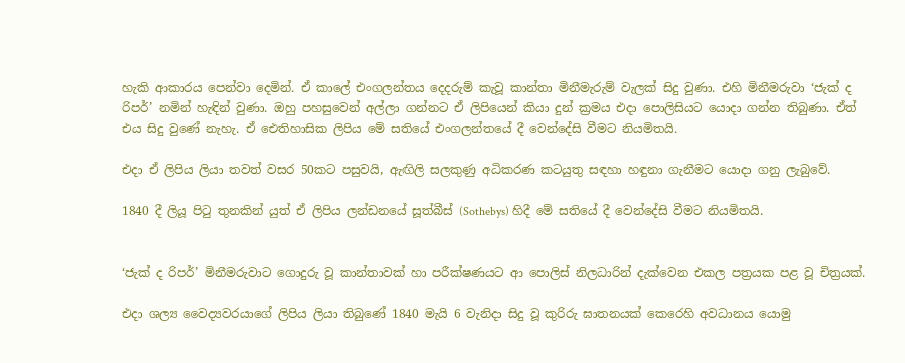හැකි ආකාරය පෙන්වා දෙමින්. ඒ කාලේ එංගලන්තය දෙදරුම් කැවූ කාන්තා මිනීමැරුම් වැලක් සිදු වුණා. එහි මිනීමරුවා ‘ජැක් ද රිපර්’ නමින් හැඳින් වුණා. ඔහු පහසුවෙන් අල්ලා ගන්නට ඒ ලිපියෙන් කියා දුන් ක්‍රමය එදා පොලිසියට යොදා ගන්න තිබුණා. ඒත් එය සිදු වුණේ නැහැ. ඒ ඓතිහාසික ලිපිය මේ සතියේ එංගලන්තයේ දී වෙන්දේසි වීමට නියමිතයි.

එදා ඒ ලිපිය ලියා තවත් වසර 50කට පසුවයි, ඇඟිලි සලකුණු අධිකරණ කටයුතු සඳහා හඳුනා ගැනීමට යොදා ගනු ලැබුවේ.

1840 දී ලියූ පිටු තුනකින් යුත් ඒ ලිපිය ලන්ඩනයේ සූත්බීස් (Sothebys) හිදී මේ සතියේ දී වෙන්දේසි වීමට නියමිතයි.


‘ජැක් ද රිපර්’ මිනීමරුවාට ගොදුරු වූ කාන්තාවක් හා පරීක්ෂණයට ආ පොලිස් නිලධාරින් දැක්වෙන එකල පත්‍රයක පළ වූ චිත්‍රයක්.

එදා ශල්‍ය වෛද්‍යවරයාගේ ලිපිය ලියා තිබුණේ 1840 මැයි 6 වැනිදා සිදු වූ කුරිරු ඝාතනයක් කෙරෙහි අවධානය යොමු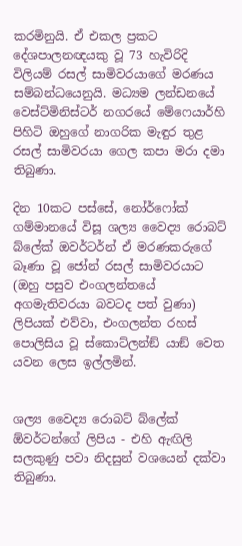කරමිනුයි. ඒ එකල ප්‍රකට දේශපාලනඥයකු වූ 73 හැවිරිදි විලියම් රසල් සාමිවරයාගේ මරණය සම්බන්ධයෙනුයි. මධ්‍යම ලන්ඩනයේ වෙස්ට්මිනිස්ටර් නගරයේ මේෆෙයාර්හි පිහිටි ඔහුගේ නාගරික මැඳුර තුළ රසල් සාමිවරයා ගෙල කපා මරා දමා තිබුණා.

දින 10කට පස්සේ, නෝර්ෆෝක් ගම්මානයේ විසූ ශල්‍ය වෛද්‍ය රොබට් බ්ලේක් ඔවර්ටර්න් ඒ මරණකරුගේ බෑණා වූ ජෝන් රසල් සාමිවරයාට (ඔහු පසුව එංගලන්තයේ අගමැතිවරයා බවටද පත් වුණා) ලිපියක් එව්වා, එංගලන්ත රහස් පොලිසිය වූ ස්කොට්ලන්ඞ් යාඞ් වෙත යවන ලෙස ඉල්ලමින්.


ශල්‍ය වෛද්‍ය රොබට් බ්ලේක් ඕවර්ටන්ගේ ලිපිය - එහි ඇඟිලි සලකුණු පවා නිදසුන් වශයෙන් දක්වා තිබුණා.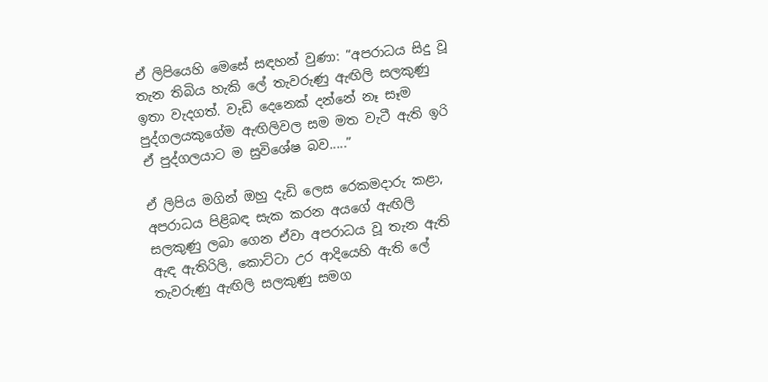ඒ ලිපියෙහි මෙසේ සඳහන් වුණා: ”අපරාධය සිදු වූ තැන තිබිය හැකි ලේ තැවරුණු ඇඟිලි සලකුණු ඉතා වැදගත්. වැඩි දෙනෙක් දන්නේ නෑ සෑම පුද්ගලයකුගේම ඇඟිලිවල සම මත වැටී ඇති ඉරි ඒ පුද්ගලයාට ම සුවිශේෂ බව.....”

ඒ ලිපිය මගින් ඔහු දැඩි ලෙස රෙකමදාරු කළා, අපරාධය පිළිබඳ සැක කරන අයගේ ඇඟිලි සලකුණු ලබා ගෙන ඒවා අපරාධය වූ තැන ඇති ඇඳ ඇතිරිලි, කොට්ටා උර ආදියෙහි ඇති ලේ තැවරුණු ඇඟිලි සලකුණු සමග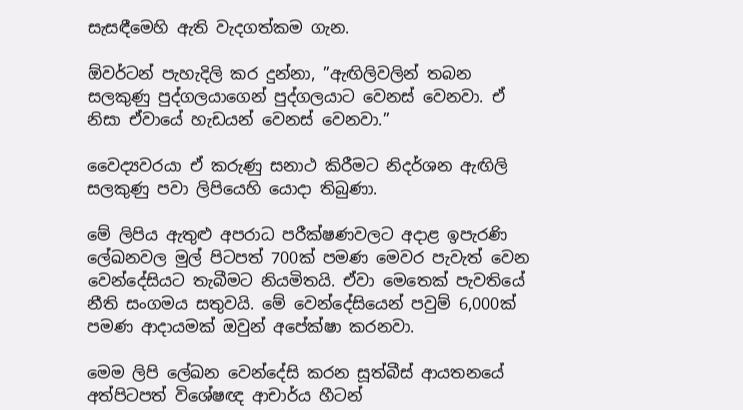සැසඳීමෙහි ඇති වැදගත්කම ගැන.

ඕවර්ටන් පැහැදිලි කර දුන්නා, ”ඇඟිලිවලින් තබන සලකුණු පුද්ගලයාගෙන් පුද්ගලයාට වෙනස් වෙනවා. ඒ නිසා ඒවායේ හැඩයන් වෙනස් වෙනවා.”

වෛද්‍යවරයා ඒ කරුණු සනාථ කිරීමට නිදර්ශන ඇඟිලි සලකුණු පවා ලිපියෙහි යොදා තිබුණා.

මේ ලිපිය ඇතුළු අපරාධ පරීක්ෂණවලට අදාළ ඉපැරණි ලේඛනවල මුල් පිටපත් 700ක් පමණ මෙවර පැවැත් වෙන වෙන්දේසියට තැබීමට නියමිතයි. ඒවා මෙතෙක් පැවතියේ නීති සංගමය සතුවයි. මේ වෙන්දේසියෙන් පවුම් 6,000ක් පමණ ආදායමක් ඔවුන් අපේක්ෂා කරනවා.

මෙම ලිපි ලේඛන වෙන්දේසි කරන සූත්බීස් ආයතනයේ අත්පිටපත් විශේෂඥ ආචාර්ය හීටන්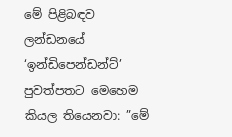මේ පිළිබඳව ලන්ඩනයේ ‘ඉන්ඩිපෙන්ඩන්ට්’ පුවත්පතට මෙහෙම කියල තියෙනවා: ”මේ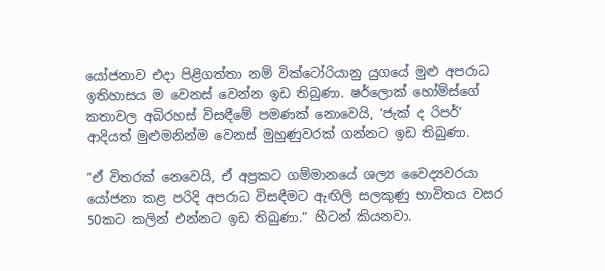යෝජනාව එදා පිළිගත්තා නම් වික්ටෝරියානු යුගයේ මුළු අපරාධ ඉතිහාසය ම වෙනස් වෙන්න ඉඩ තිබුණා. ෂර්ලොක් හෝම්ස්ගේ කතාවල අබිරහස් විසඳීමේ පමණක් නොවෙයි, ‘ජැක් ද රිපර්’ ආදියත් මුළුමනින්ම වෙනස් මුහුණුවරක් ගන්නට ඉඩ තිබුණා.

”ඒ විතරක් නෙවෙයි, ඒ අප්‍රකට ගම්මානයේ ශල්‍ය වෛද්‍යවරයා යෝජනා කළ පරිදි අපරාධ විසඳීමට ඇඟිලි සලකුණු භාවිතය වසර 50කට කලින් එන්නට ඉඩ තිබුණා.” හීටන් කියනවා.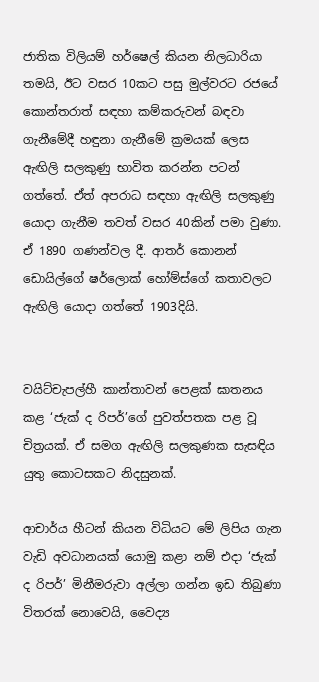ජාතික විලියම් හර්ෂෙල් කියන නිලධාරියා තමයි, ඊට වසර 10කට පසු මුල්වරට රජයේ කොන්තරාත් සඳහා කම්කරුවන් බඳවා ගැනීමේදී හඳුනා ගැනීමේ ක්‍රමයක් ලෙස ඇඟිලි සලකුණු භාවිත කරන්න පටන් ගත්තේ. ඒත් අපරාධ සඳහා ඇඟිලි සලකුණු යොදා ගැනීම තවත් වසර 40කින් පමා වුණා. ඒ 1890 ගණන්වල දී. ආතර් කොනන් ඩොයිල්ගේ ෂර්ලොක් හෝම්ස්ගේ කතාවලට ඇඟිලි යොදා ගත්තේ 1903දියි.


වයිට්චැපල්හී කාන්තාවන් පෙළක් ඝාතනය කළ ‘ජැක් ද රිපර්’ගේ පුවත්පතක පළ වූ චිත්‍රයක්. ඒ සමග ඇඟිලි සලකුණක සැසඳිය යුතු කොටසකට නිදසුනක්.

ආචාර්ය හීටන් කියන විධියට මේ ලිපිය ගැන වැඩි අවධානයක් යොමු කළා නම් එදා ‘ජැක් ද රිපර්’ මිනීමරුවා අල්ලා ගන්න ඉඩ තිබුණා විතරක් නොවෙයි, වෛද්‍ය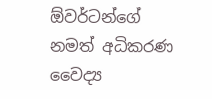ඕවර්ටන්ගේ නමත් අධිකරණ වෛද්‍ය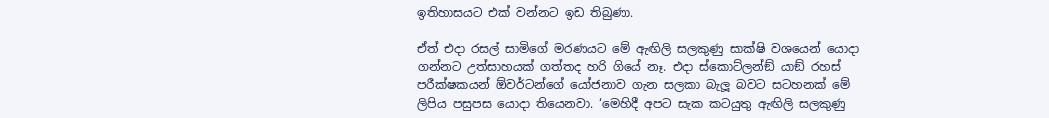ඉතිහාසයට එක් වන්නට ඉඩ තිබුණා.

ඒත් එදා රසල් සාමිගේ මරණයට මේ ඇඟිලි සලකුණු සාක්ෂි වශයෙන් යොදා ගන්නට උත්සාහයක් ගත්තද හරි ගියේ නෑ. එදා ස්කොට්ලන්ඞ් යාඞ් රහස් පරීක්ෂකයන් ඕවර්ටන්ගේ යෝජනාව ගැන සලකා බැලූ බවට සටහනක් මේ ලිපිය පසුපස යොදා තියෙනවා. ‘මෙහිදී අපට සැක කටයුතු ඇඟිලි සලකුණු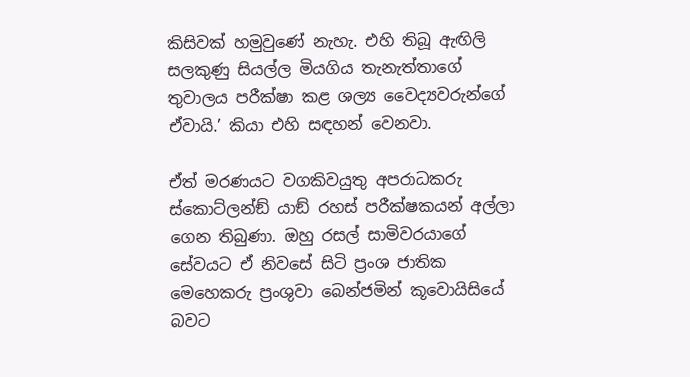කිසිවක් හමුවුණේ නැහැ. එහි තිබූ ඇඟිලි සලකුණු සියල්ල මියගිය තැනැත්තාගේ තුවාලය පරීක්ෂා කළ ශල්‍ය වෛද්‍යවරුන්ගේ ඒවායි.’ කියා එහි සඳහන් වෙනවා.

ඒත් මරණයට වගකිවයුතු අපරාධකරු ස්කොට්ලන්ඞ් යාඞ් රහස් පරීක්ෂකයන් අල්ලා ගෙන තිබුණා. ඔහු රසල් සාමිවරයාගේ සේවයට ඒ නිවසේ සිටි ප්‍රංශ ජාතික මෙහෙකරු ප්‍රංශුවා බෙන්ජමින් කූවොයිසියේ බවට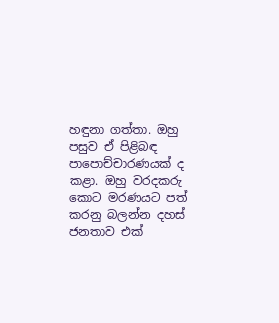හඳුනා ගත්තා. ඔහු පසුව ඒ පිළිබඳ පාපොච්චාරණයක් ද කළා. ඔහු වරදකරු කොට මරණයට පත් කරනු බලන්න දහස් ජනතාව එක්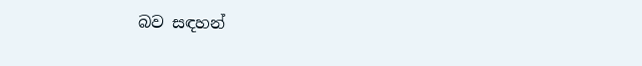බව සඳහන්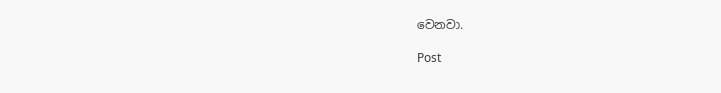වෙනවා.

Post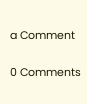a Comment

0 Comments